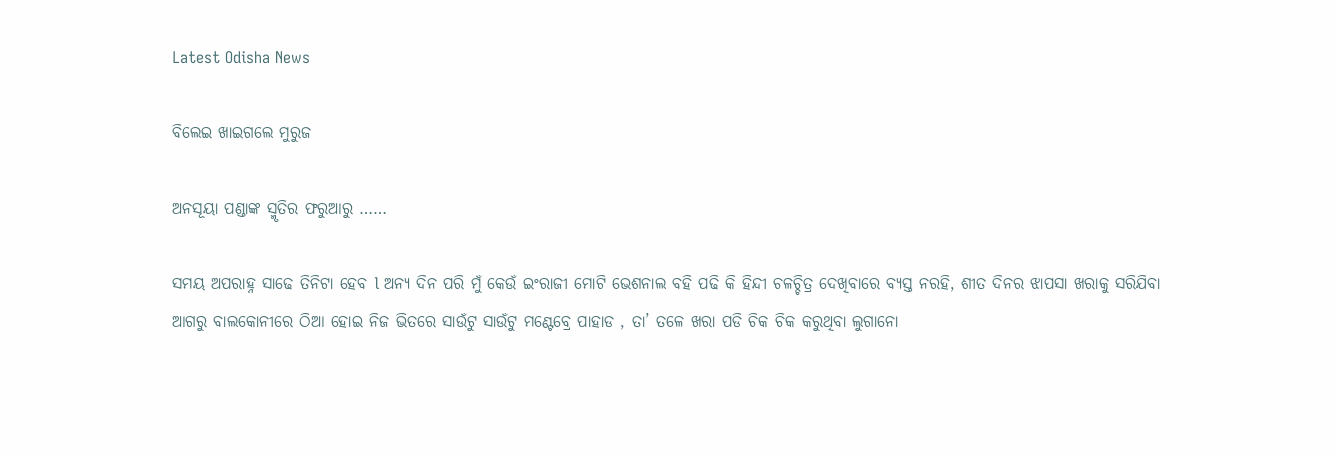Latest Odisha News

ବିଲେଇ ଖାଇଗଲେ ମୁରୁଜ

ଅନସୂୟା ପଣ୍ଡାଙ୍କ ସ୍ମୃତିର ଫରୁଆରୁ ……

ସମୟ ଅପରାହ୍ନ ସାଢେ ତିନିଟା ହେବ l ଅନ୍ୟ ଦିନ ପରି ମୁଁ କେଉଁ ଇଂରାଜୀ ମୋଟି ଭେଶନାଲ ବହି ପଢି କି ହିନ୍ଦୀ ଚଳଚ୍ଚିତ୍ର ଦେଖିବାରେ ବ୍ୟସ୍ତ ନରହି, ଶୀତ ଦିନର ଝାପସା ଖରାକୁ ସରିଯିବା ଆଗରୁ ବାଲକୋନୀରେ ଠିଆ ହୋଇ ନିଜ ଭିତରେ ସାଉଁଟୁ ସାଉଁଟୁ ମଣ୍ଟେବ୍ରେ ପାହାଡ , ତା’ ତଳେ ଖରା ପଡି ଚିକ ଚିକ କରୁଥିବା ଲୁଗାନୋ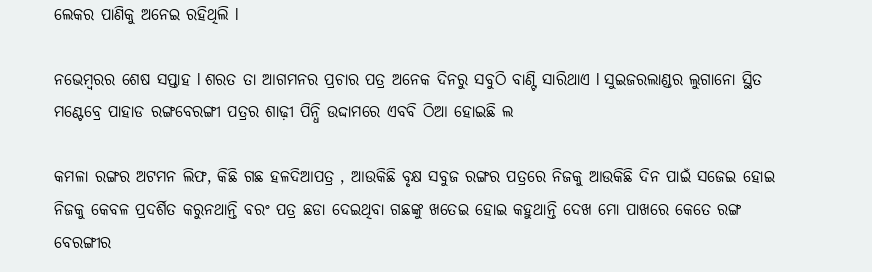ଲେକର ପାଣିକୁ ଅନେଇ ରହିଥିଲି l

ନଭେମ୍ବରର ଶେଷ ସପ୍ତାହ l ଶରତ ତା ଆଗମନର ପ୍ରଚାର ପତ୍ର ଅନେକ ଦିନରୁ ସବୁଠି ବାଣ୍ଟି ସାରିଥାଏ l ସୁଇଜରଲାଣ୍ଡର ଲୁଗାନୋ ସ୍ଥିତ ମଣ୍ଟେବ୍ରେ ପାହାଡ ରଙ୍ଗବେରଙ୍ଗୀ ପତ୍ରର ଶାଢ଼ୀ ପିନ୍ଧି ଉଦ୍ଦାମରେ ଏବବି ଠିଆ ହୋଇଛି ଲ

କମଳା ରଙ୍ଗର ଅଟମନ ଲିଫ, କିଛି ଗଛ ହଳଦିଆପତ୍ର , ଆଉକିଛି ବୃକ୍ଷ ସବୁଜ ରଙ୍ଗର ପତ୍ରରେ ନିଜକୁ ଆଉକିଛି ଦିନ ପାଇଁ ସଜେଇ ହୋଇ ନିଜକୁ କେବଳ ପ୍ରଦର୍ଶିତ କରୁନଥାନ୍ତି ବରଂ ପତ୍ର ଛଡା ଦେଇଥିବା ଗଛଙ୍କୁ ଖତେଇ ହୋଇ କହୁଥାନ୍ତି ଦେଖ ମୋ ପାଖରେ କେତେ ରଙ୍ଗ ବେରଙ୍ଗୀର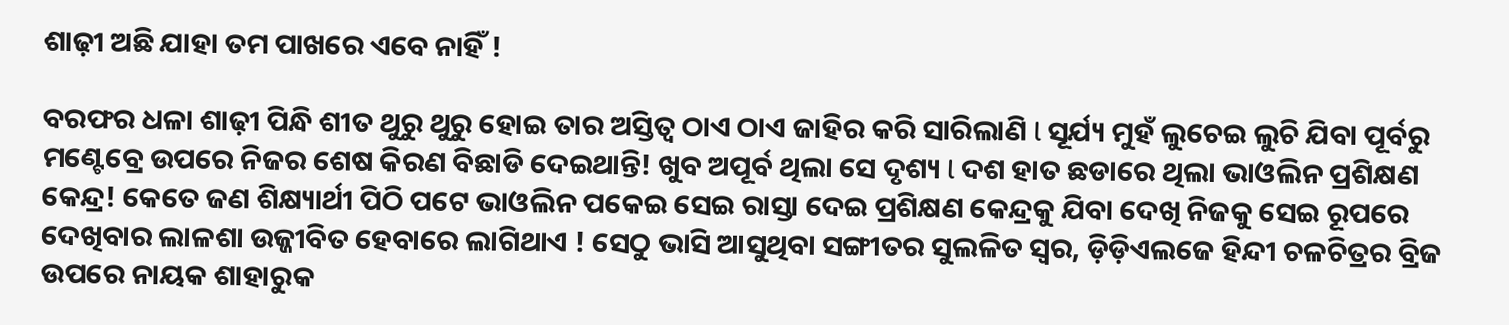ଶାଢ଼ୀ ଅଛି ଯାହା ତମ ପାଖରେ ଏବେ ନାହିଁ !

ବରଫର ଧଳା ଶାଢ଼ୀ ପିନ୍ଧି ଶୀତ ଥୁରୁ ଥୁରୁ ହୋଇ ତାର ଅସ୍ତିତ୍ୱ ଠାଏ ଠାଏ ଜାହିର କରି ସାରିଲାଣି l ସୂର୍ଯ୍ୟ ମୁହଁ ଲୁଚେଇ ଲୁଚି ଯିବା ପୂର୍ବରୁ ମଣ୍ଟେବ୍ରେ ଉପରେ ନିଜର ଶେଷ କିରଣ ବିଛାଡି ଦେଇଥାନ୍ତି! ଖୁବ ଅପୂର୍ବ ଥିଲା ସେ ଦୃଶ୍ୟ l ଦଶ ହାତ ଛଡାରେ ଥିଲା ଭାଓଲିନ ପ୍ରଶିକ୍ଷଣ କେନ୍ଦ୍ର! କେତେ ଜଣ ଶିକ୍ଷ୍ୟାର୍ଥୀ ପିଠି ପଟେ ଭାଓଲିନ ପକେଇ ସେଇ ରାସ୍ତା ଦେଇ ପ୍ରଶିକ୍ଷଣ କେନ୍ଦ୍ରକୁ ଯିବା ଦେଖି ନିଜକୁ ସେଇ ରୂପରେ ଦେଖିବାର ଲାଳଶା ଉଜ୍ଜୀବିତ ହେବାରେ ଲାଗିଥାଏ ! ସେଠୁ ଭାସି ଆସୁଥିବା ସଙ୍ଗୀତର ସୁଲଳିତ ସ୍ୱର, ଡ଼ିଡ଼ିଏଲଜେ ହିନ୍ଦୀ ଚଳଚିତ୍ରର ବ୍ରିଜ ଉପରେ ନାୟକ ଶାହାରୁକ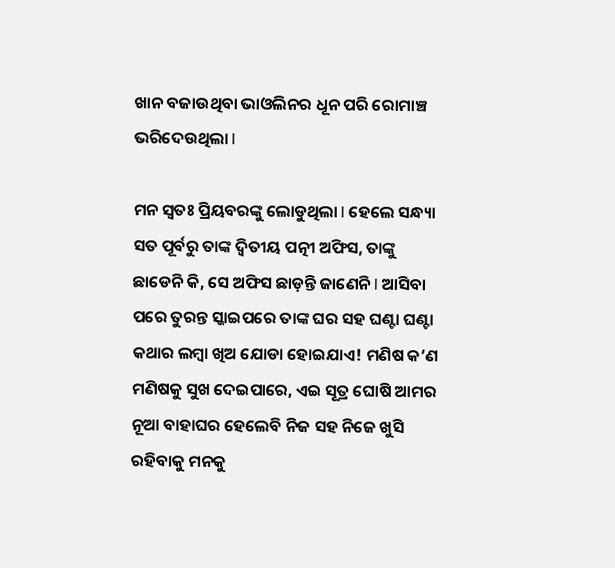ଖାନ ବଜାଉଥିବା ଭାଓଲିନର ଧୂନ ପରି ରୋମାଞ୍ଚ ଭରିଦେଉଥିଲା l

ମନ ସ୍ୱତଃ ପ୍ରିୟବରଙ୍କୁ ଲୋଡୁଥିଲା l ହେଲେ ସନ୍ଧ୍ୟା ସତ ପୂର୍ବରୁ ତାଙ୍କ ଦ୍ଵିତୀୟ ପତ୍ନୀ ଅଫିସ, ତାଙ୍କୁ ଛାଡେନି କି, ସେ ଅଫିସ ଛାଡ଼ନ୍ତି ଜାଣେନି l ଆସିବା ପରେ ତୁରନ୍ତ ସ୍କାଇପରେ ତାଙ୍କ ଘର ସହ ଘଣ୍ଟା ଘଣ୍ଟା କଥାର ଲମ୍ବା ଖିଅ ଯୋଡା ହୋଇଯାଏ! ମଣିଷ କ’ଣ ମଣିଷକୁ ସୁଖ ଦେଇପାରେ, ଏଇ ସୂତ୍ର ଘୋଷି ଆମର ନୂଆ ବାହାଘର ହେଲେବି ନିଜ ସହ ନିଜେ ଖୁସି ରହିବାକୁ ମନକୁ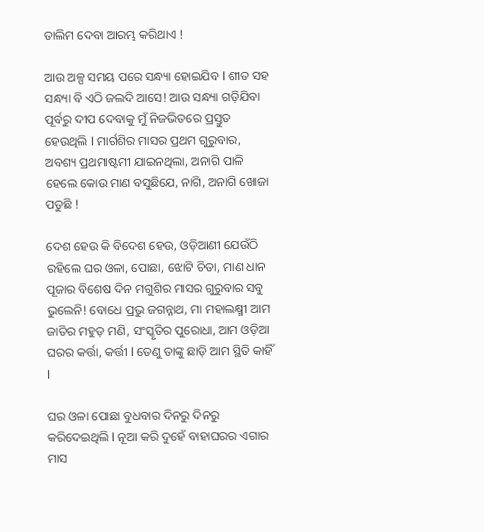ତାଲିମ ଦେବା ଆରମ୍ଭ କରିଥାଏ !

ଆଉ ଅଳ୍ପ ସମୟ ପରେ ସନ୍ଧ୍ୟା ହୋଇଯିବ l ଶୀତ ସହ ସନ୍ଧ୍ୟା ବି ଏଠି ଜଲଦି ଆସେ! ଆଉ ସନ୍ଧ୍ୟା ଗଡ଼ିଯିବା ପୂର୍ବରୁ ଦୀପ ଦେବାକୁ ମୁଁ ନିଜଭିତରେ ପ୍ରସ୍ତୁତ ହେଉଥିଲି l ମାର୍ଗଶିର ମାସର ପ୍ରଥମ ଗୁରୁବାର, ଅବଶ୍ୟ ପ୍ରଥମାଷ୍ଟମୀ ଯାଇନଥିଲା, ଅନାଗି ପାଳି ହେଲେ କୋଉ ମାଣ ବସୁଛିଯେ, ନାଗି, ଅନାଗି ଖୋଜା ପଡୁଛି !

ଦେଶ ହେଉ କି ବିଦେଶ ହେଉ, ଓଡ଼ିଆଣୀ ଯେଉଁଠି ରହିଲେ ଘର ଓଳା, ପୋଛା, ଝୋଟି ଚିତା, ମାଣ ଧାନ ପୂଜାର ବିଶେଷ ଦିନ ମଗୁଶିର ମାସର ଗୁରୁବାର ସବୁ ଭୁଲେନି! ବୋଧେ ପ୍ରଭୁ ଜଗନ୍ନାଥ, ମା ମହାଲକ୍ଷ୍ମୀ ଆମ ଜାତିର ମହୁଡ଼ ମଣି, ସଂସ୍କୃତିର ପୁରୋଧା, ଆମ ଓଡ଼ିଆ ଘରର କର୍ତ୍ତା, କର୍ତ୍ତୀ l ତେଣୁ ତାଙ୍କୁ ଛାଡ଼ି ଆମ ସ୍ଥିତି କାହିଁ l

ଘର ଓଳା ପୋଛା ବୁଧବାର ଦିନରୁ ଦିନରୁ କରିଦେଇଥିଲି l ନୂଆ କରି ଦୁହେଁ ବାହାଘରର ଏଗାର ମାସ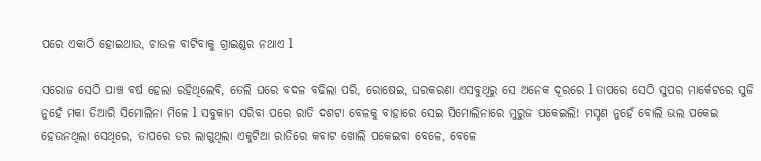ପରେ ଏକାଠି ହୋଇଥାଉ, ଚାଉଳ ବାଟିବାକୁ ଗ୍ରାଇଣ୍ଡର ନଥାଏ l

ସରୋଜ ସେଠି ପାଞ୍ଚ ବର୍ଷ ହେଲା ରହିଥିଲେବି, ତେଲି ଘରେ ବଦଳ ବଢିଲା ପରି, ରୋଷେଇ, ଘରକରଣା ଏସବୁଥିରୁ ସେ ଅନେକ ଦୂରରେ l ତାପରେ ସେଠି ସୁପର ମାର୍କେଟରେ ସୁଜି ନୁହେଁ ମକା ତିଆରି ସିମୋଲିନା ମିଳେ l ସବୁକାମ ସରିବା ପରେ ରାତି ଦଶଟା ବେଳକୁ ବାହାରେ ସେଇ ସିମୋଲିନାରେ ମୁରୁଜ ପକେଇଲି! ମସୃଣ ନୁହେଁ ବୋଲି ଭଲ ପକେଇ ହେଉନଥିଲା ସେଥିରେ, ତାପରେ ଡର ଲାଗୁଥିଲା ଏକୁଟିଆ ରାତିରେ କବାଟ ଖୋଲି ପକେଇବା ବେଳେ, ବେଳେ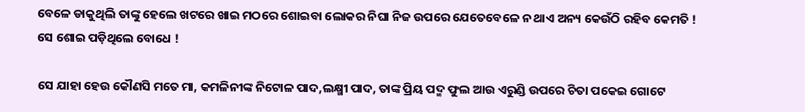ବେଳେ ଡାକୁଥିଲି ତାଙ୍କୁ ହେଲେ ଖଟରେ ଖାଇ ମଠରେ ଶୋଇବା ଲୋକର ନିଘା ନିଜ ଉପରେ ଯେତେବେଳେ ନ ଥାଏ ଅନ୍ୟ କେଉଁଠି ରହିବ କେମତି ! ସେ ଶୋଇ ପଡ଼ିଥିଲେ ବୋଧେ !

ସେ ଯାହା ହେଉ କୌଣସି ମତେ ମା, କମଳିନୀଙ୍କ ନିଟୋଳ ପାଦ,ଲକ୍ଷ୍ମୀ ପାଦ, ତାଙ୍କ ପ୍ରିୟ ପଦ୍ମ ଫୁଲ ଆଉ ଏରୁଣ୍ଡି ଉପରେ ଚିତା ପକେଇ ଗୋଟେ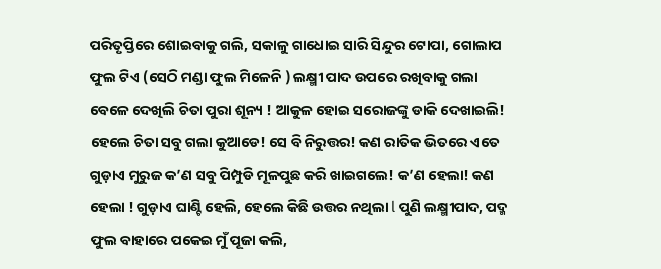ପରିତୃପ୍ତିରେ ଶୋଇବାକୁ ଗଲି, ସକାଳୁ ଗାଧୋଇ ସାରି ସିନ୍ଦୁର ଟୋପା, ଗୋଲାପ ଫୁଲ ଟିଏ (ସେଠି ମଣ୍ଡା ଫୁଲ ମିଳେନି ) ଲକ୍ଷ୍ମୀ ପାଦ ଉପରେ ରଖିବାକୁ ଗଲା ବେଳେ ଦେଖିଲି ଚିତା ପୁରା ଶୂନ୍ୟ ! ଆକୁଳ ହୋଇ ସରୋଜଙ୍କୁ ଡାକି ଦେଖାଇଲି! ହେଲେ ଚିତା ସବୁ ଗଲା କୁଆଡେ! ସେ ବି ନିରୁତ୍ତର! କଣ ରାତିକ ଭିତରେ ଏତେ ଗୁଡ଼ାଏ ମୁରୁଜ କ’ଣ ସବୁ ପିମ୍ପୁଡି ମୂଳପୁଛ କରି ଖାଇଗଲେ! କ’ଣ ହେଲା! କଣ ହେଲା ! ଗୁଡ଼ାଏ ଘାଣ୍ଟି ହେଲି, ହେଲେ କିଛି ଉତ୍ତର ନଥିଲା l ପୁଣି ଲକ୍ଷ୍ମୀପାଦ, ପଦ୍ମ ଫୁଲ ବାହାରେ ପକେଇ ମୁଁ ପୂଜା କଲି,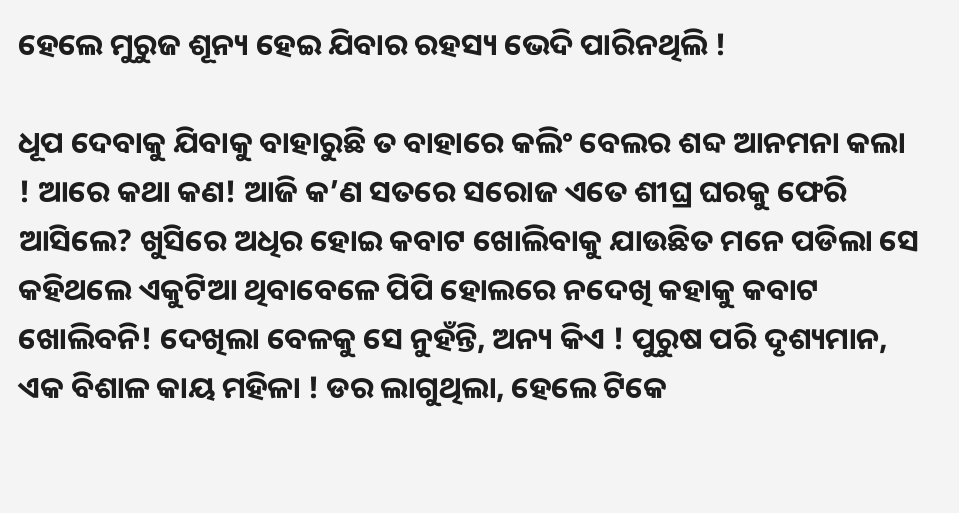ହେଲେ ମୁରୁଜ ଶୂନ୍ୟ ହେଇ ଯିବାର ରହସ୍ୟ ଭେଦି ପାରିନଥିଲି !

ଧୂପ ଦେବାକୁ ଯିବାକୁ ବାହାରୁଛି ତ ବାହାରେ କଲିଂ ବେଲର ଶବ୍ଦ ଆନମନା କଲା ! ଆରେ କଥା କଣ! ଆଜି କ’ଣ ସତରେ ସରୋଜ ଏତେ ଶୀଘ୍ର ଘରକୁ ଫେରି ଆସିଲେ? ଖୁସିରେ ଅଧିର ହୋଇ କବାଟ ଖୋଲିବାକୁ ଯାଉଛିତ ମନେ ପଡିଲା ସେ କହିଥଲେ ଏକୁଟିଆ ଥିବାବେଳେ ପିପି ହୋଲରେ ନଦେଖି କହାକୁ କବାଟ ଖୋଲିବନି! ଦେଖିଲା ବେଳକୁ ସେ ନୁହଁନ୍ତି, ଅନ୍ୟ କିଏ ! ପୁରୁଷ ପରି ଦୃଶ୍ୟମାନ, ଏକ ବିଶାଳ କାୟ ମହିଳା ! ଡର ଲାଗୁଥିଲା, ହେଲେ ଟିକେ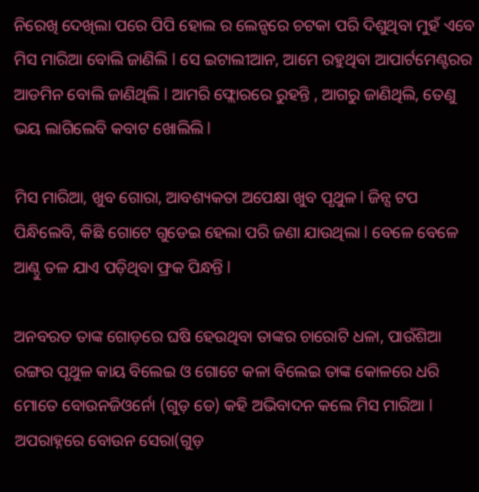ନିରେଖି ଦେଖିଲା ପରେ ପିପି ହୋଲ ର ଲେନ୍ସରେ ଚଟକା ପରି ଦିଶୁଥିବା ମୁହଁ ଏବେ ମିସ ମାରିଆ ବୋଲି ଜାଣିଲି l ସେ ଇଟାଲୀଆନ, ଆମେ ରହୁଥିବା ଆପାର୍ଟମେଣ୍ଟରର ଆଡମିନ ବୋଲି ଜାଣିଥିଲି l ଆମରି ଫ୍ଲୋରରେ ରୁହନ୍ତି , ଆଗରୁ ଜାଣିଥିଲି, ତେଣୁ ଭୟ ଲାଗିଲେବି କବାଟ ଖୋଲିଲି l

ମିସ ମାରିଆ, ଖୁବ ଗୋରା, ଆବଶ୍ୟକତା ଅପେକ୍ଷା ଖୁବ ପୃଥୁଳ l ଜିନ୍ସ ଟପ ପିନ୍ଧିଲେବି, କିଛି ଗୋଟେ ଗୁଡେଇ ହେଲା ପରି ଜଣା ଯାଉଥିଲା l ବେଳେ ବେଳେ ଆଣ୍ଠୁ ତଳ ଯାଏ ପଡ଼ିଥିବା ଫ୍ରକ ପିନ୍ଧନ୍ତି l

ଅନବରତ ତାଙ୍କ ଗୋଡ଼ରେ ଘଷି ହେଉଥିବା ତାଙ୍କର ଚାରୋଟି ଧଳା, ପାଉଁଶିଆ ରଙ୍ଗର ପୃଥୁଳ କାୟ ବିଲେଇ ଓ ଗୋଟେ କଳା ବିଲେଇ ତାଙ୍କ କୋଳରେ ଧରି ମୋତେ ବୋଉନଜିଓର୍ନୋ (ଗୁଡ଼ ଡେ) କହି ଅଭିବାଦନ କଲେ ମିସ ମାରିଆ l ଅପରାହ୍ନରେ ବୋଉନ ସେରା(ଗୁଡ଼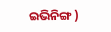ଇଭିନିଙ୍ଗ )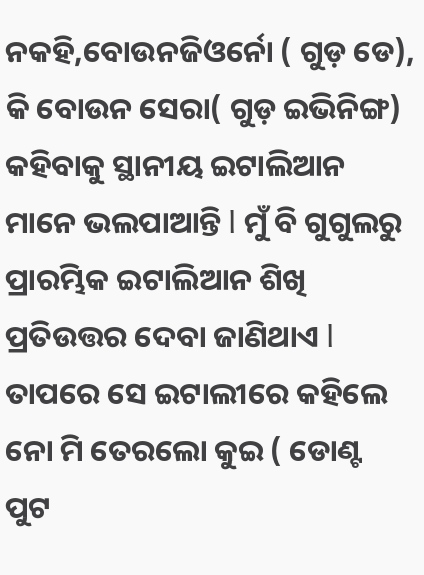ନକହି,ବୋଉନଜିଓର୍ନୋ ( ଗୁଡ଼ ଡେ), କି ବୋଉନ ସେରା( ଗୁଡ଼ ଇଭିନିଙ୍ଗ) କହିବାକୁ ସ୍ଥାନୀୟ ଇଟାଲିଆନ ମାନେ ଭଲପାଆନ୍ତି l ମୁଁ ବି ଗୁଗୁଲରୁ ପ୍ରାରମ୍ଭିକ ଇଟାଲିଆନ ଶିଖି ପ୍ରତିଉତ୍ତର ଦେବା ଜାଣିଥାଏ l ତାପରେ ସେ ଇଟାଲୀରେ କହିଲେ ନୋ ମି ତେରଲୋ କୁଇ ( ଡୋଣ୍ଟ ପୁଟ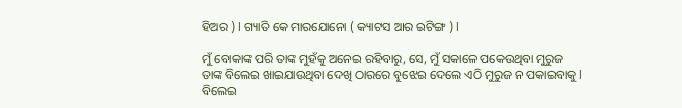ହିଅର ) l ଗ୍ୟାତି କେ ମାରଯୋନୋ ( କ୍ୟାଟସ ଆର ଇଟିଙ୍ଗ ) l

ମୁଁ ବୋକାଙ୍କ ପରି ତାଙ୍କ ମୁହଁକୁ ଅନେଇ ରହିବାରୁ, ସେ, ମୁଁ ସକାଳେ ପକେଉଥିବା ମୁରୁଜ ତାଙ୍କ ବିଲେଇ ଖାଇଯାଉଥିବା ଦେଖି ଠାରରେ ବୁଝେଇ ଦେଲେ ଏଠି ମୁରୁଜ ନ ପକାଇବାକୁ l ବିଲେଇ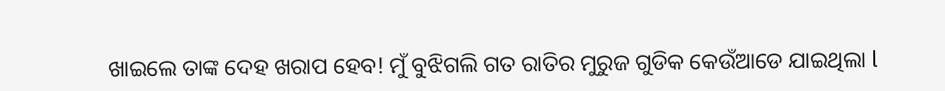ଖାଇଲେ ତାଙ୍କ ଦେହ ଖରାପ ହେବ! ମୁଁ ବୁଝିଗଲି ଗତ ରାତିର ମୁରୁଜ ଗୁଡିକ କେଉଁଆଡେ ଯାଇଥିଲା l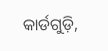କାର୍ଡଗୁଡ଼ି,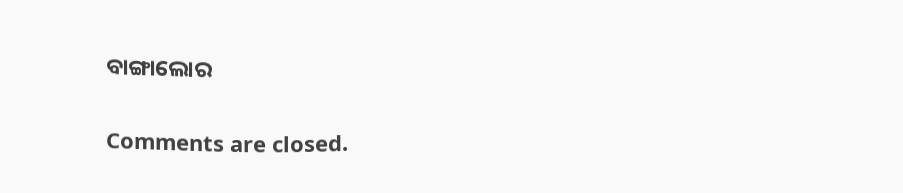ବାଙ୍ଗାଲୋର

Comments are closed.